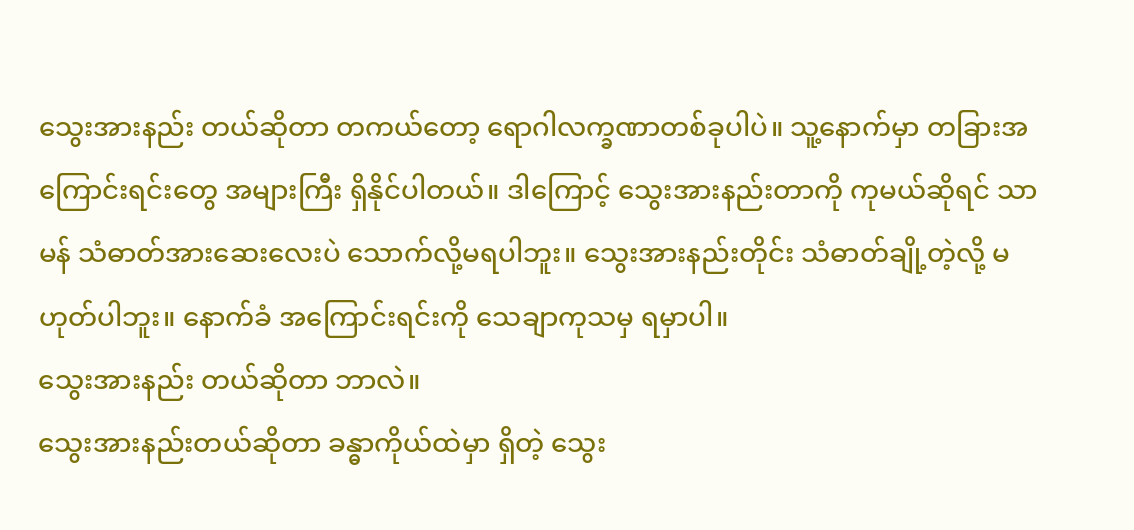သွေးအားနည်း တယ်ဆိုတာ တကယ်တော့ ရောဂါလက္ခဏာတစ်ခုပါပဲ။ သူ့နောက်မှာ တခြားအကြောင်းရင်းတွေ အများကြီး ရှိနိုင်ပါတယ်။ ဒါကြောင့် သွေးအားနည်းတာကို ကုမယ်ဆိုရင် သာမန် သံဓာတ်အားဆေးလေးပဲ သောက်လို့မရပါဘူး။ သွေးအားနည်းတိုင်း သံဓာတ်ချို့တဲ့လို့ မဟုတ်ပါဘူး။ နောက်ခံ အကြောင်းရင်းကို သေချာကုသမှ ရမှာပါ။
သွေးအားနည်း တယ်ဆိုတာ ဘာလဲ။
သွေးအားနည်းတယ်ဆိုတာ ခန္ဓာကိုယ်ထဲမှာ ရှိတဲ့ သွေး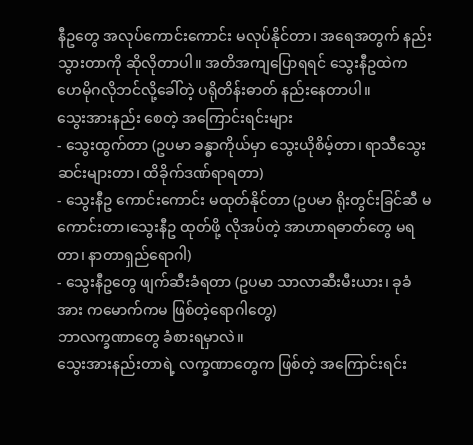နီဥတွေ အလုပ်ကောင်းကောင်း မလုပ်နိုင်တာ၊ အရေအတွက် နည်းသွားတာကို ဆိုလိုတာပါ။ အတိအကျပြောရရင် သွေးနီဥထဲက ဟေမိုဂလိုဘင်လို့ခေါ်တဲ့ ပရိုတိန်းဓာတ် နည်းနေတာပါ။
သွေးအားနည်း စေတဲ့ အကြောင်းရင်းများ
- သွေးထွက်တာ (ဥပမာ ခန္ဓာကိုယ်မှာ သွေးယိုစိမ့်တာ၊ ရာသီသွေးဆင်းများတာ၊ ထိခိုက်ဒဏ်ရာရတာ)
- သွေးနီဥ ကောင်းကောင်း မထုတ်နိုင်တာ (ဥပမာ ရိုးတွင်းခြင်ဆီ မကောင်းတာ၊သွေးနီဥ ထုတ်ဖို့ လိုအပ်တဲ့ အာဟာရဓာတ်တွေ မရတာ၊ နာတာရှည်ရောဂါ)
- သွေးနီဥတွေ ဖျက်ဆီးခံရတာ (ဥပမာ သာလာဆီးမီးယား၊ ခုခံအား ကမောက်ကမ ဖြစ်တဲ့ရောဂါတွေ)
ဘာလက္ခဏာတွေ ခံစားရမှာလဲ။
သွေးအားနည်းတာရဲ့ လက္ခဏာတွေက ဖြစ်တဲ့ အကြောင်းရင်း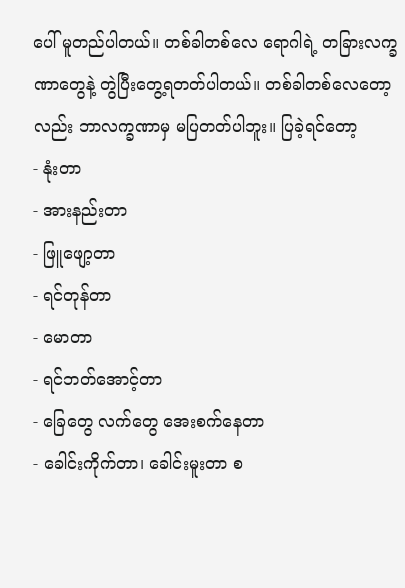ပေါ် မူတည်ပါတယ်။ တစ်ခါတစ်လေ ရောဂါရဲ့ တခြားလက္ခဏာတွေနဲ့ တွဲပြီးတွေ့ရတတ်ပါတယ်။ တစ်ခါတစ်လေတော့လည်း ဘာလက္ခဏာမှ မပြတတ်ပါဘူး။ ပြခဲ့ရင်တော့
- နုံးတာ
- အားနည်းတာ
- ဖြူဖျော့တာ
- ရင်တုန်တာ
- မောတာ
- ရင်ဘတ်အောင့်တာ
- ခြေတွေ လက်တွေ အေးစက်နေတာ
- ခေါင်းကိုက်တာ၊ ခေါင်းမူးတာ စ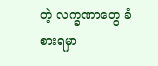တဲ့ လက္ခဏာတွေ ခံစားရမှာ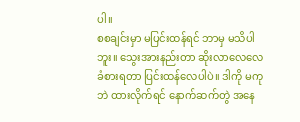ပါ။
စစချင်းမှာ မပြင်းထန်ရင် ဘာမှ မသိပါဘူး။ သွေးအားနည်းတာ ဆိုးလာလေလေ ခံစားရတာ ပြင်းထန်လေပါပဲ။ ဒါကို မကုဘဲ ထားလိုက်ရင် နောက်ဆက်တွဲ အနေ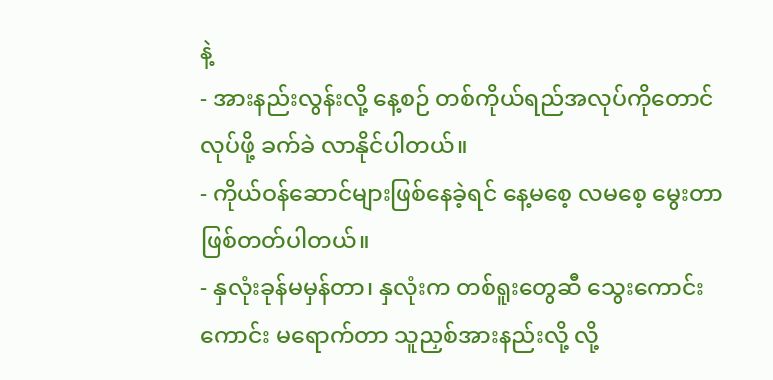နဲ့
- အားနည်းလွန်းလို့ နေ့စဉ် တစ်ကိုယ်ရည်အလုပ်ကိုတောင် လုပ်ဖို့ ခက်ခဲ လာနိုင်ပါတယ်။
- ကိုယ်ဝန်ဆောင်များဖြစ်နေခဲ့ရင် နေ့မစေ့ လမစေ့ မွေးတာ ဖြစ်တတ်ပါတယ်။
- နှလုံးခုန်မမှန်တာ၊ နှလုံးက တစ်ရူးတွေဆီ သွေးကောင်းကောင်း မရောက်တာ သူညှစ်အားနည်းလို့ လို့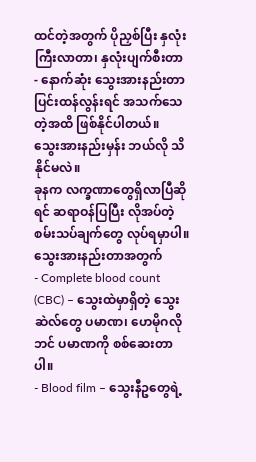ထင်တဲ့အတွက် ပိုညှစ်ပြီး နှလုံးကြီးလာတာ၊ နှလုံးပျက်စီးတာ
- နောက်ဆုံး သွေးအားနည်းတာ ပြင်းထန်လွန်းရင် အသက်သေတဲ့အထိ ဖြစ်နိုင်ပါတယ်။
သွေးအားနည်းမှန်း ဘယ်လို သိနိုင်မလဲ။
ခုနက လက္ခဏာတွေရှိလာပြီဆိုရင် ဆရာဝန်ပြပြီး လိုအပ်တဲ့ စမ်းသပ်ချက်တွေ လုပ်ရမှာပါ။ သွေးအားနည်းတာအတွက်
- Complete blood count (CBC) – သွေးထဲမှာရှိတဲ့ သွေးဆဲလ်တွေ ပမာဏ၊ ဟေမိုဂလိုဘင် ပမာဏကို စစ်ဆေးတာပါ။
- Blood film – သွေးနီဥတွေရဲ့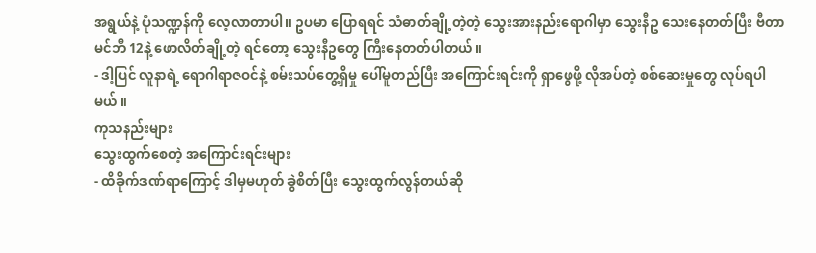အရွယ်နဲ့ ပုံသဏ္ဍန်ကို လေ့လာတာပါ။ ဥပမာ ပြောရရင် သံဓာတ်ချို့တဲ့တဲ့ သွေးအားနည်းရောဂါမှာ သွေးနီဥ သေးနေတတ်ပြီး ဗီတာမင်ဘီ 12နဲ့ ဖောလိတ်ချို့တဲ့ ရင်တော့ သွေးနီဥတွေ ကြီးနေတတ်ပါတယ်။
- ဒါ့ပြင် လူနာရဲ့ ရောဂါရာဇဝင်နဲ့ စမ်းသပ်တွေ့ရှိမှု ပေါ်မူတည်ပြီး အကြောင်းရင်းကို ရှာဖွေဖို့ လိုအပ်တဲ့ စစ်ဆေးမှုတွေ လုပ်ရပါမယ်။
ကုသနည်းများ
သွေးထွက်စေတဲ့ အကြောင်းရင်းများ
- ထိခိုက်ဒဏ်ရာကြောင့် ဒါမှမဟုတ် ခွဲစိတ်ပြီး သွေးထွက်လွန်တယ်ဆို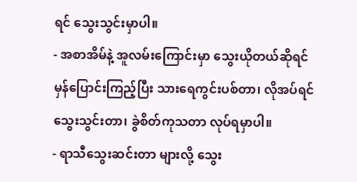ရင် သွေးသွင်းမှာပါ။
- အစာအိမ်နဲ့ အူလမ်းကြောင်းမှာ သွေးယိုတယ်ဆိုရင် မှန်ပြောင်းကြည့်ပြီး သားရေကွင်းပစ်တာ၊ လိုအပ်ရင် သွေးသွင်းတာ၊ ခွဲစိတ်ကုသတာ လုပ်ရမှာပါ။
- ရာသီသွေးဆင်းတာ များလို့ သွေး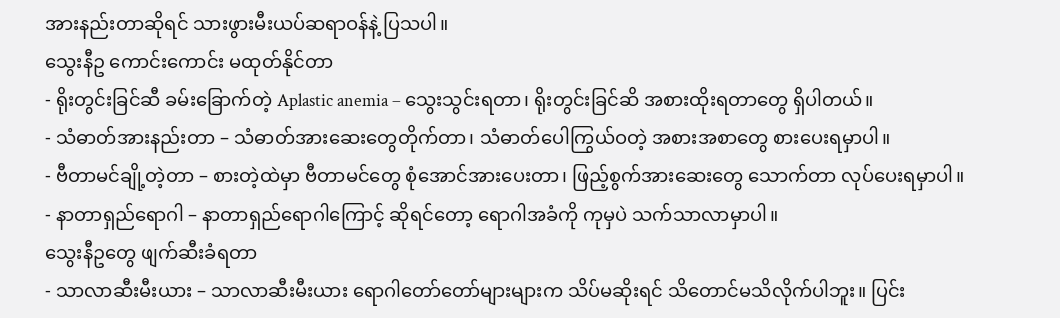အားနည်းတာဆိုရင် သားဖွားမီးယပ်ဆရာဝန်နဲ့ ပြသပါ။
သွေးနီဥ ကောင်းကောင်း မထုတ်နိုင်တာ
- ရိုးတွင်းခြင်ဆီ ခမ်းခြောက်တဲ့ Aplastic anemia – သွေးသွင်းရတာ၊ ရိုးတွင်းခြင်ဆိ အစားထိုးရတာတွေ ရှိပါတယ်။
- သံဓာတ်အားနည်းတာ – သံဓာတ်အားဆေးတွေတိုက်တာ၊ သံဓာတ်ပေါကြွယ်ဝတဲ့ အစားအစာတွေ စားပေးရမှာပါ။
- ဗီတာမင်ချို့တဲ့တာ – စားတဲ့ထဲမှာ ဗီတာမင်တွေ စုံအောင်အားပေးတာ၊ ဖြည့်စွက်အားဆေးတွေ သောက်တာ လုပ်ပေးရမှာပါ။
- နာတာရှည်ရောဂါ – နာတာရှည်ရောဂါကြောင့် ဆိုရင်တော့ ရောဂါအခံကို ကုမှပဲ သက်သာလာမှာပါ။
သွေးနီဥတွေ ဖျက်ဆီးခံရတာ
- သာလာဆီးမီးယား – သာလာဆီးမီးယား ရောဂါတော်တော်များများက သိပ်မဆိုးရင် သိတောင်မသိလိုက်ပါဘူး။ ပြင်း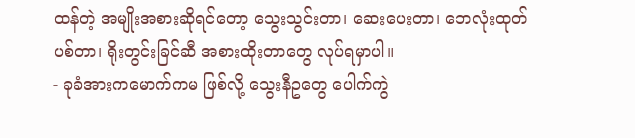ထန်တဲ့ အမျိုးအစားဆိုရင်တော့ သွေးသွင်းတာ၊ ဆေးပေးတာ၊ ဘေလုံးထုတ်ပစ်တာ၊ ရိုးတွင်းခြင်ဆီ အစားထိုးတာတွေ လုပ်ရမှာပါ။
- ခုခံအားကမောက်ကမ ဖြစ်လို့ သွေးနီဥတွေ ပေါက်ကွဲ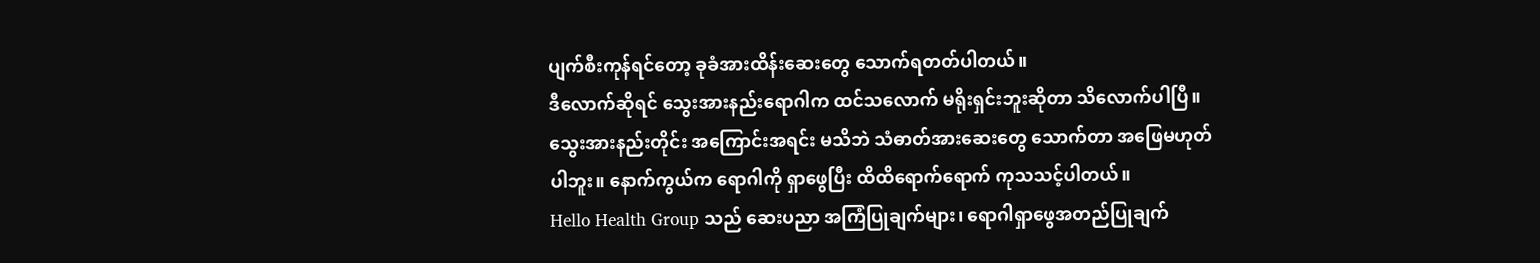ပျက်စီးကုန်ရင်တော့ ခုခံအားထိန်းဆေးတွေ သောက်ရတတ်ပါတယ်။
ဒီလောက်ဆိုရင် သွေးအားနည်းရောဂါက ထင်သလောက် မရိုးရှင်းဘူးဆိုတာ သိလောက်ပါပြီ။ သွေးအားနည်းတိုင်း အကြောင်းအရင်း မသိဘဲ သံဓာတ်အားဆေးတွေ သောက်တာ အဖြေမဟုတ်ပါဘူး။ နောက်ကွယ်က ရောဂါကို ရှာဖွေပြီး ထိထိရောက်ရောက် ကုသသင့်ပါတယ်။
Hello Health Group သည် ဆေးပညာ အကြံပြုချက်များ၊ ရောဂါရှာဖွေအတည်ပြုချက်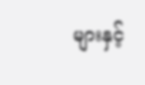များနှင့်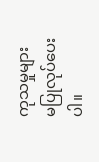ကုသမှုများ မပြုလုပ်ပေးပါ။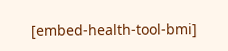[embed-health-tool-bmi]